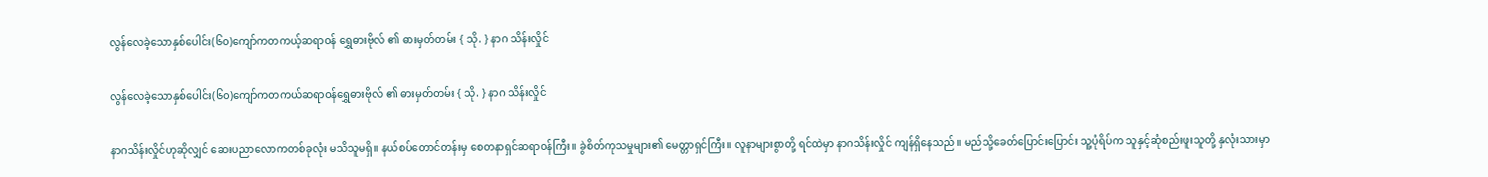လွန်လေခဲ့သောနှစ်ပေါင်း(၆၀)ကျော်ကတကယ့်ဆရာဝန် ရွှေဓားဗိုလ် ၏ ဓားမှတ်တမ်း { သို. } နာဂ သိန်းလှိုင်

လွန်လေခဲ့သောနှစ်ပေါင်း(၆၀)ကျော်ကတကယ်ဆရာဝန်ရွှေဓားဗိုလ် ၏ ဓားမှတ်တမ်း { သို. } နာဂ သိန်းလှိုင်

နာဂသိန်းလှိုင်ဟုဆိုလျှင် ဆေးပညာလောကတစ်ခုလုံး မသိသူမရှိ။ နယ်စပ်တောင်တန်းမှ စေတနာရှင်ဆရာ၀န်ကြီး။ ခွဲစိတ်ကုသမှုများ၏ မေတ္တာရှင်ကြီး။ လူနာများစွာတို့ ရင်ထဲမှာ နာဂသိန်းလှိုင် ကျန်ရှိနေသည်။ မည်သို့ခေတ်ပြောင်းပြောင်း သူ့ပုံရိပ်က သူနှင့်ဆုံစည်းဖူးသူတို့ နှလုံးသားမှာ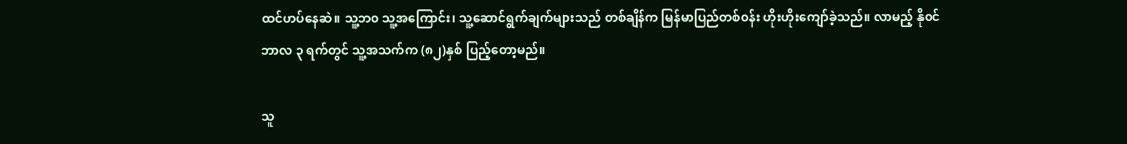ထင်ဟပ်နေဆဲ။ သူ့ဘ၀ သူ့အကြောင်း၊ သူ့ဆောင်ရွက်ချက်များသည် တစ်ချိန်က မြန်မာပြည်တစ်၀န်း ဟိုးဟိုးကျော်ခဲ့သည်။ လာမည့် နို၀င်ဘာလ ၃ ရက်တွင် သူ့အသက်က (၈၂)နှစ် ပြည့်တော့မည်။

သူ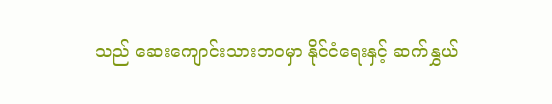သည် ဆေးကျောင်းသားဘ၀မှာ နိုင်ငံရေးနှင့် ဆက်နွှယ်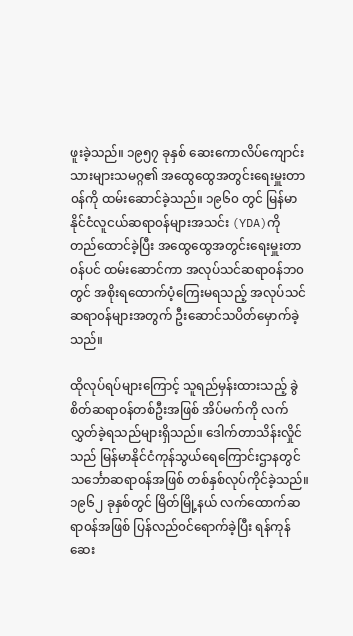ဖူးခဲ့သည်။ ၁၉၅၇ ခုနှစ် ဆေးကောလိပ်ကျောင်းသားများသမဂ္ဂ၏ အထွေထွေအတွင်းရေးမှူးတာ၀န်ကို ထမ်းဆောင်ခဲ့သည်။ ၁၉၆၀ တွင် မြန်မာနိုင်ငံလူငယ်ဆရာ၀န်များအသင်း (YDA)ကို တည်ထောင်ခဲ့ပြီး အထွေထွေအတွင်းရေးမှူးတာ၀န်ပင် ထမ်းဆောင်ကာ အလုပ်သင်ဆရာ၀န်ဘ၀တွင် အစိုးရထောက်ပံ့ကြေးမရသည့် အလုပ်သင်ဆရာ၀န်များအတွက် ဦးဆောင်သပိတ်မှောက်ခဲ့သည်။

ထိုလုပ်ရပ်များကြောင့် သူရည်မှန်းထားသည့် ခွဲစိတ်ဆရာ၀န်တစ်ဦးအဖြစ် အိပ်မက်ကို လက်လွှတ်ခဲ့ရသည်များရှိသည်။ ဒေါက်တာသိန်းလှိုင်သည် မြန်မာနိုင်ငံကုန်သွယ်ရေကြောင်းဌာနတွင် သင်္ဘောဆရာ၀န်အဖြစ် တစ်နှစ်လုပ်ကိုင်ခဲ့သည်။ ၁၉၆၂ ခုနှစ်တွင် မြိတ်မြို့နယ် လက်ထောက်ဆရာ၀န်အဖြစ် ပြန်လည်၀င်ရောက်ခဲ့ပြီး ရန်ကုန်ဆေး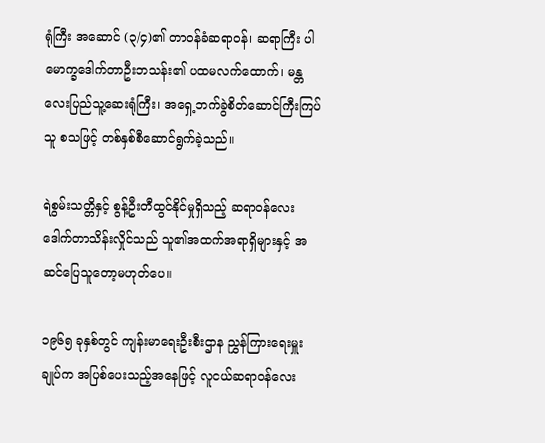ရုံကြီး အဆောင် (၃/၄)၏ တာ၀န်ခံဆရာ၀န်၊ ဆရာကြီး ပါမောက္ခဒေါက်တာဦးဘသန်း၏ ပထမလက်ထောက်၊ မန္တလေးပြည်သူ့ဆေးရုံကြီး၊ အရှေ့ဘက်ခွဲစိတ်ဆောင်ကြီးကြပ်သူ စသဖြင့် တစ်နှစ်စီဆောင်ရွက်ခဲ့သည်။

ရဲစွမ်းသတ္တိနှင့် စွန့်ဦးတီထွင်နိုင်မှုရှိသည့် ဆရာ၀န်လေး ဒေါက်တာသိန်းလှိုင်သည် သူ၏အထက်အရာရှိများနှင့် အဆင်ပြေသူတော့မဟုတ်ပေ။

၁၉၆၅ ခုနှစ်တွင် ကျန်းမာရေးဦးစီးဌာန ညွှန်ကြားရေးမှူးချုပ်က အပြစ်ပေးသည့်အနေဖြင့် လူငယ်ဆရာ၀န်လေး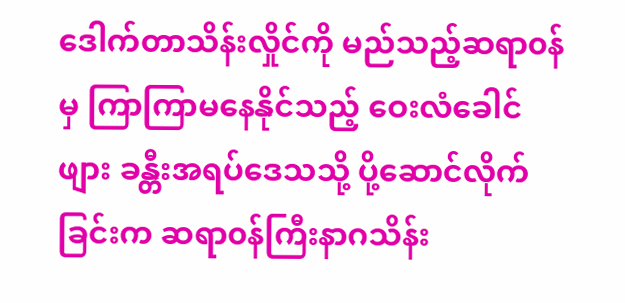ဒေါက်တာသိန်းလှိုင်ကို မည်သည့်ဆရာ၀န်မှ ကြာကြာမနေနိုင်သည့် ဝေးလံခေါင်ဖျား ခန္တီးအရပ်ဒေသသို့ ပို့ဆောင်လိုက်ခြင်းက ဆရာ၀န်ကြီးနာဂသိန်း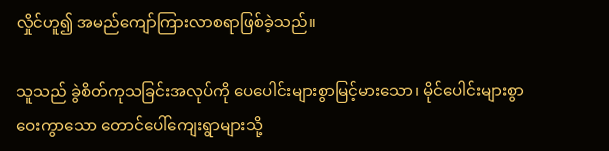လှိုင်ဟူ၍ အမည်ကျော်ကြားလာစရာဖြစ်ခဲ့သည်။

သူသည် ခွဲစိတ်ကုသခြင်းအလုပ်ကို ပေပေါင်းများစွာမြင့်မားသော၊ မိုင်ပေါင်းများစွာ ဝေးကွာသော တောင်ပေါ်ကျေးရွာများသို့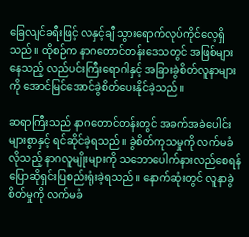ခြေလျင်ခရီးဖြင့် လနှင့်ချီ သွားရောက်လုပ်ကိုင်လေ့ရှိသည်။ ထိုစဉ်က နာဂတောင်တန်းဒေသတွင် အဖြစ်များနေသည့် လည်ပင်းကြီးရောဂါနှင့် အခြားခွဲစိတ်လူနာများကို အောင်မြင်အောင်ခွဲစိတ်ပေးနိုင်ခဲ့သည်။

ဆရာကြီးသည် နာဂတောင်တန်းတွင် အခက်အခဲပေါင်းများစွာနှင့် ရင်ဆိုင်ခဲ့ရသည်။ ခွဲစိတ်ကုသမှုကို လက်မခံလိုသည့် နာဂလူမျိုးများကို သဘောပေါက်နားလည်စေရန် ပြောဆိုရှင်းပြစည်းရုံးခဲ့ရသည်။ နောက်ဆုံးတွင် လူနာခွဲစိတ်မှုကို လက်မခံ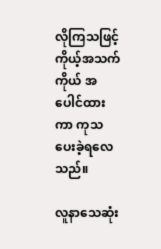လိုကြသဖြင့် ကိုယ့်အသက်ကိုယ် အပေါင်ထားကာ ကုသပေးခဲ့ရလေသည်။

လူနာသေဆုံး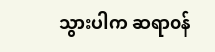သွားပါက ဆရာ၀န်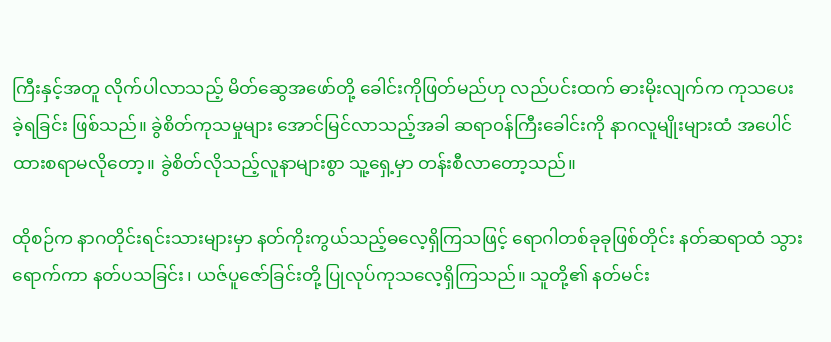ကြီးနှင့်အတူ လိုက်ပါလာသည့် မိတ်ဆွေအဖော်တို့ ခေါင်းကိုဖြတ်မည်ဟု လည်ပင်းထက် ဓားမိုးလျက်က ကုသပေးခဲ့ရခြင်း ဖြစ်သည်။ ခွဲစိတ်ကုသမှုများ အောင်မြင်လာသည့်အခါ ဆရာ၀န်ကြီးခေါင်းကို နာဂလူမျိုးများထံ အပေါင်ထားစရာမလိုတော့။ ခွဲစိတ်လိုသည့်လူနာများစွာ သူ့ရှေ့မှာ တန်းစီလာတော့သည်။

ထိုစဉ်က နာဂတိုင်းရင်းသားများမှာ နတ်ကိုးကွယ်သည့်ဓလေ့ရှိကြသဖြင့် ရောဂါတစ်ခုခုဖြစ်တိုင်း နတ်ဆရာထံ သွားရောက်ကာ နတ်ပသခြင်း၊ ယဇ်ပူဇော်ခြင်းတို့ ပြုလုပ်ကုသလေ့ရှိကြသည်။ သူတို့၏ နတ်မင်း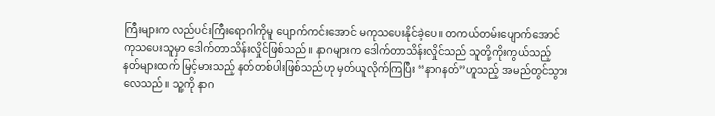ကြီးများက လည်ပင်းကြီးရောဂါကိုမူ ပျောက်ကင်းအောင် မကုသပေးနိုင်ခဲ့ပေ။ တကယ်တမ်းပျောက်အောင် ကုသပေးသူမှာ ဒေါက်တာသိန်းလှိုင်ဖြစ်သည်။ နာဂများက ဒေါက်တာသိန်းလှိုင်သည် သူတို့ကိုးကွယ်သည့် နတ်များထက် မြင့်မားသည့် နတ်တစ်ပါးဖြစ်သည်ဟု မှတ်ယူလိုက်ကြပြီး ‘‘နာဂနတ်’’ဟူသည့် အမည်တွင်သွားလေသည်။ သူ့ကို နာဂ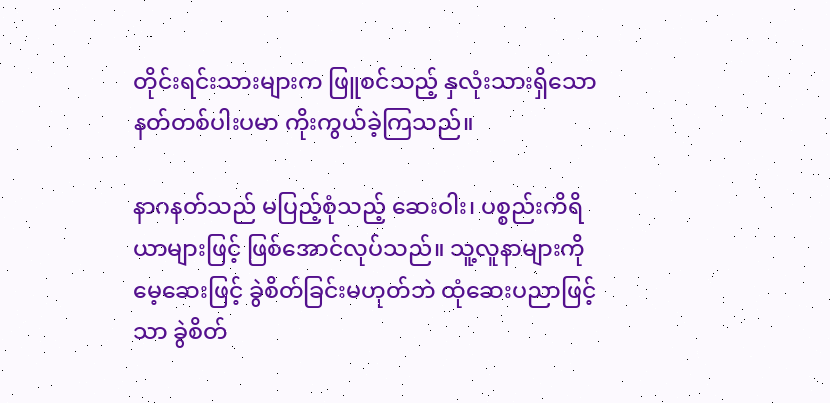တိုင်းရင်းသားများက ဖြူစင်သည့် နှလုံးသားရှိသော နတ်တစ်ပါးပမာ ကိုးကွယ်ခဲ့ကြသည်။

နာဂနတ်သည် မပြည့်စုံသည့် ဆေးဝါး၊ ပစ္စည်းကိရိယာများဖြင့် ဖြစ်အောင်လုပ်သည်။ သူ့လူနာများကို မေ့ဆေးဖြင့် ခွဲစိတ်ခြင်းမဟုတ်ဘဲ ထုံဆေးပညာဖြင့်သာ ခွဲစိတ်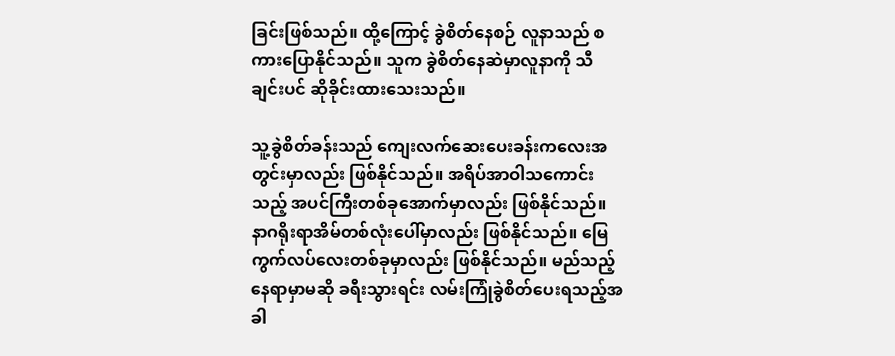ခြင်းဖြစ်သည်။ ထို့ကြောင့် ခွဲစိတ်နေစဉ် လူနာသည် စကားပြောနိုင်သည်။ သူက ခွဲစိတ်နေဆဲမှာလူနာကို သီချင်းပင် ဆိုခိုင်းထားသေးသည်။

သူ့ခွဲစိတ်ခန်းသည် ကျေးလက်ဆေးပေးခန်းကလေးအတွင်းမှာလည်း ဖြစ်နိုင်သည်။ အရိပ်အာဝါသကောင်းသည့် အပင်ကြီးတစ်ခုအောက်မှာလည်း ဖြစ်နိုင်သည်။ နာဂရိုးရာအိမ်တစ်လုံးပေါ်မှာလည်း ဖြစ်နိုင်သည်။ မြေကွက်လပ်လေးတစ်ခုမှာလည်း ဖြစ်နိုင်သည်။ မည်သည့်နေရာမှာမဆို ခရီးသွားရင်း လမ်းကြုံခွဲစိတ်ပေးရသည့်အခါ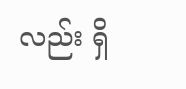လည်း ရှိ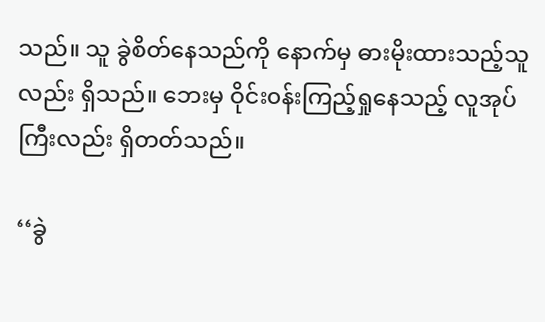သည်။ သူ ခွဲစိတ်နေသည်ကို နောက်မှ ဓားမိုးထားသည့်သူလည်း ရှိသည်။ ဘေးမှ ဝိုင်း၀န်းကြည့်ရှုနေသည့် လူအုပ်ကြီးလည်း ရှိတတ်သည်။

‘‘ခွဲ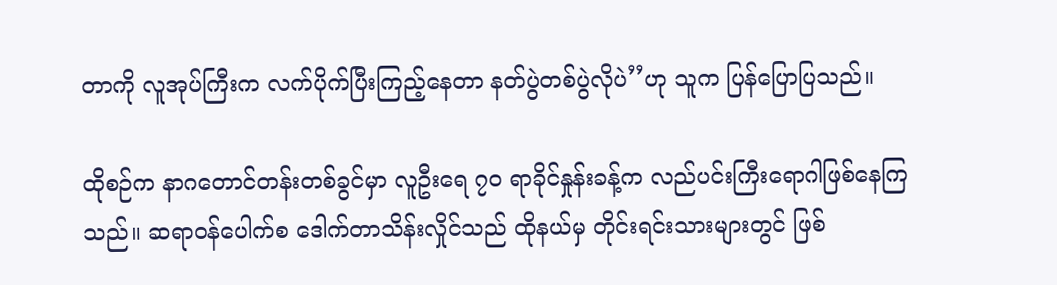တာကို လူအုပ်ကြီးက လက်ပိုက်ပြီးကြည့်နေတာ နတ်ပွဲတစ်ပွဲလိုပဲ’’ဟု သူက ပြန်ပြောပြသည်။

ထိုစဉ်က နာဂတောင်တန်းတစ်ခွင်မှာ လူဦးရေ ၇၀ ရာခိုင်နှုန်းခန့်က လည်ပင်းကြီးရောဂါဖြစ်နေကြသည်။ ဆရာ၀န်ပေါက်စ ဒေါက်တာသိန်းလှိုင်သည် ထိုနယ်မှ တိုင်းရင်းသားများတွင် ဖြစ်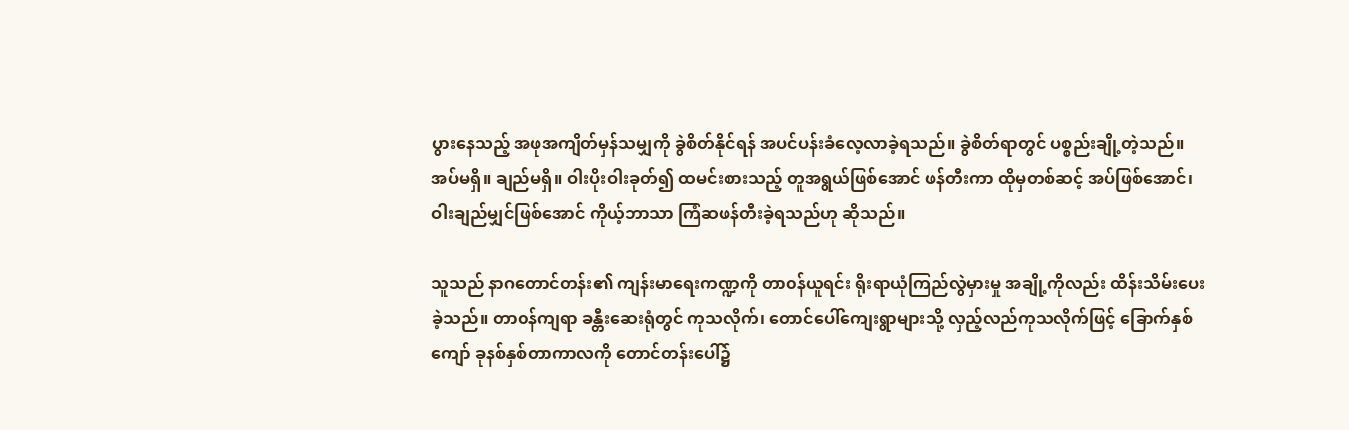ပွားနေသည့် အဖုအကျိတ်မှန်သမျှကို ခွဲစိတ်နိုင်ရန် အပင်ပန်းခံလေ့လာခဲ့ရသည်။ ခွဲစိတ်ရာတွင် ပစ္စည်းချို့တဲ့သည်။ အပ်မရှိ။ ချည်မရှိ။ ဝါးပိုးဝါးခုတ်၍ ထမင်းစားသည့် တူအရွယ်ဖြစ်အောင် ဖန်တီးကာ ထိုမှတစ်ဆင့် အပ်ဖြစ်အောင်၊ ဝါးချည်မျှင်ဖြစ်အောင် ကိုယ့်ဘာသာ ကြံဆဖန်တီးခဲ့ရသည်ဟု ဆိုသည်။

သူသည် နာဂတောင်တန်း၏ ကျန်းမာရေးကဏ္ဍကို တာ၀န်ယူရင်း ရိုးရာယုံကြည်လွဲမှားမှု အချို့ကိုလည်း ထိန်းသိမ်းပေးခဲ့သည်။ တာ၀န်ကျရာ ခန္တီးဆေးရုံတွင် ကုသလိုက်၊ တောင်ပေါ်ကျေးရွာများသို့ လှည့်လည်ကုသလိုက်ဖြင့် ခြောက်နှစ်ကျော် ခုနစ်နှစ်တာကာလကို တောင်တန်းပေါ်၌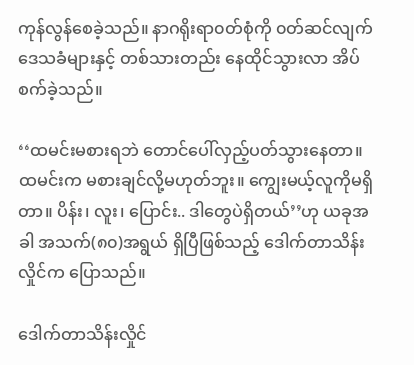ကုန်လွန်စေခဲ့သည်။ နာဂရိုးရာ၀တ်စုံကို ၀တ်ဆင်လျက် ဒေသခံများနှင့် တစ်သားတည်း နေထိုင်သွားလာ အိပ်စက်ခဲ့သည်။

‘‘ထမင်းမစားရဘဲ တောင်ပေါ်လှည့်ပတ်သွားနေတာ။ ထမင်းက မစားချင်လို့မဟုတ်ဘူး။ ကျွေးမယ့်လူကိုမရှိတာ။ ပိန်း၊ လူး၊ ပြောင်း.. ဒါတွေပဲရှိတယ်’’ဟု ယခုအခါ အသက်(၈၀)အရွယ် ရှိပြီဖြစ်သည့် ဒေါက်တာသိန်းလှိုင်က ပြောသည်။

ဒေါက်တာသိန်းလှိုင်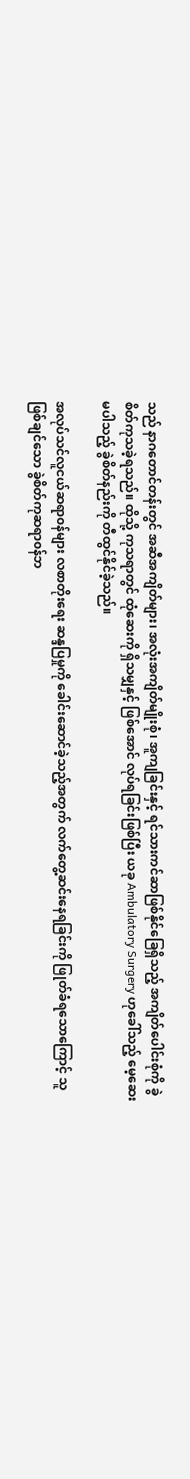သည် နာဂတောင်တန်းတွင် အဆီအကျိတ်များ၊ အလုံးအကျိတ်မျိုးစုံ၊ အူကျခြင်းနှင့် ရင်သားကင်ဆာဖြစ်နိုင်ခြေရှိသည့် အကျိတ်ပေါင်းစုံကို ခွဲစိတ်ကုသခဲ့ရသည်။ ထိုသို့ ကုသရာတွင် ထုံဆေးကို ရှိသမျှနှင့် ဖြစ်အောင် လုပ်ရခြင်းဖြစ်ပြီး ယခု Ambulatory Surgery ဟုခေါ်သည့် မေ့ဆေးမပါသည့် ခွဲစိတ်နည်းကို တီထွင်နိုင်ခဲ့သည်။

အလုပ်သင်လူငယ်ဆရာ၀န်များ လစာတိုးရေး ဆန္ဒပြမှုကို ခေါင်းဆောင်ခဲ့သည့်အတွက် လက်တွေ့ဆင်းနေရခြင်းကို ဖြုတ်ခံရသောကြောင့် သူဖြစ်ချင်သော ခွဲစိတ်ကုဆရာ၀န်ဘ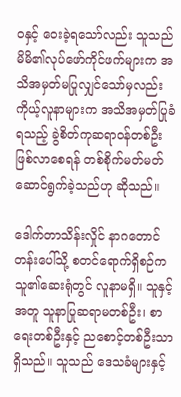၀နှင့် ဝေးခဲ့ရသော်လည်း သူသည် မိမိ၏လုပ်ဖော်ကိုင်ဖက်များက အသိအမှတ်မပြုလျှင်သော်မှလည်း ကိုယ့်လူနာများက အသိအမှတ်ပြုခံရသည့် ခွဲစိတ်ကုဆရာ၀န်တစ်ဦး ဖြစ်လာစေရန် တစ်စိုက်မတ်မတ် ဆောင်ရွက်ခဲ့သည်ဟု ဆိုသည်။

ဒေါက်တာသိန်းလှိုင် နာဂတောင်တန်းပေါ်သို့ စတင်ရောက်ရှိစဉ်က သူ၏ဆေးရုံတွင် လူနာမရှိ။ သူနှင့်အတူ သူနာပြုဆရာမတစ်ဦး၊ စာရေးတစ်ဦးနှင့် ညစောင့်တစ်ဦးသာရှိသည်။ သူသည် ဒေသခံများနှင့်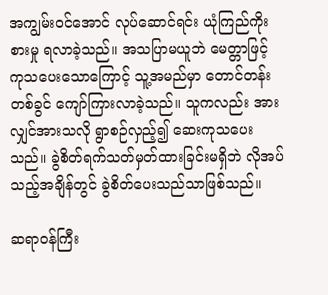အကျွမ်း၀င်အောင် လုပ်ဆောင်ရင်း ယုံကြည်ကိုးစားမှု ရလာခဲ့သည်။ အသပြာမယူဘဲ မေတ္တာဖြင့် ကုသပေးသောကြောင့် သူ့အမည်မှာ တောင်တန်းတစ်ခွင် ကျော်ကြားလာခဲ့သည်။ သူကလည်း အားလျှင်အားသလို ရွာစဉ်လှည့်၍ ဆေးကုသပေးသည်။ ခွဲစိတ်ရက်သတ်မှတ်ထားခြင်းမရှိဘဲ လိုအပ်သည့်အချိန်တွင် ခွဲစိတ်ပေးသည်သာဖြစ်သည်။

ဆရာ၀န်ကြီး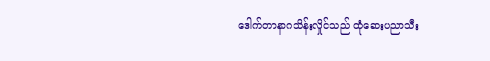ဒေါက်တာနာဂသိန်းလှိုင်သည် ထုံဆေးပညာသီး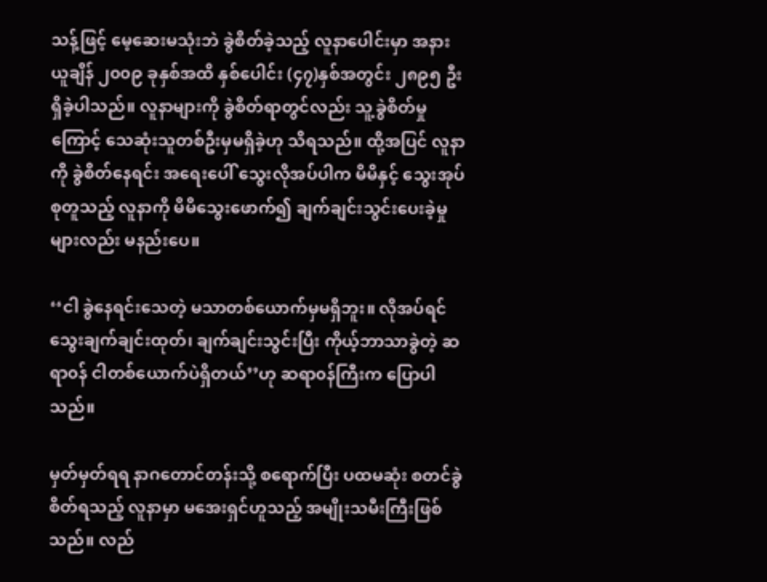သန့်ဖြင့် မေ့ဆေးမသုံးဘဲ ခွဲစိတ်ခဲ့သည့် လူနာပေါင်းမှာ အနားယူချိန် ၂၀၀၉ ခုနှစ်အထိ နှစ်ပေါင်း (၄၇)နှစ်အတွင်း ၂၈၉၅ ဦး ရှိခဲ့ပါသည်။ လူနာများကို ခွဲစိတ်ရာတွင်လည်း သူ့ခွဲစိတ်မှုကြောင့် သေဆုံးသူတစ်ဦးမှမရှိခဲ့ဟု သိရသည်။ ထို့အပြင် လူနာကို ခွဲစိတ်နေရင်း အရေးပေါ် သွေးလိုအပ်ပါက မိမိနှင့် သွေးအုပ်စုတူသည့် လူနာကို မိမိသွေးဖောက်၍ ချက်ချင်းသွင်းပေးခဲ့မှုများလည်း မနည်းပေ။

‘‘ငါ ခွဲနေရင်းသေတဲ့ မသာတစ်ယောက်မှမရှိဘူး။ လိုအပ်ရင် သွေးချက်ချင်းထုတ်၊ ချက်ချင်းသွင်းပြီး ကိုယ့်ဘာသာခွဲတဲ့ ဆရာ၀န် ငါတစ်ယောက်ပဲရှိတယ်’’ဟု ဆရာ၀န်ကြီးက ပြောပါသည်။

မှတ်မှတ်ရရ နာဂတောင်တန်းသို့ စရောက်ပြီး ပထမဆုံး စတင်ခွဲစိတ်ရသည့် လူနာမှာ မအေးရှင်ဟူသည့် အမျိုးသမီးကြီးဖြစ်သည်။ လည်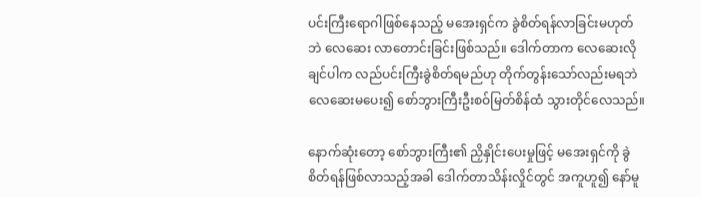ပင်းကြီးရောဂါဖြစ်နေသည့် မအေးရှင်က ခွဲစိတ်ရန်လာခြင်းမဟုတ်ဘဲ လေဆေး လာတောင်းခြင်းဖြစ်သည်။ ဒေါက်တာက လေဆေးလိုချင်ပါက လည်ပင်းကြီးခွဲစိတ်ရမည်ဟု တိုက်တွန်းသော်လည်းမရဘဲ လေဆေးမပေး၍ စော်ဘွားကြီးဦးစဝ်မြတ်စိန်ထံ သွားတိုင်လေသည်။

နောက်ဆုံးတော့ စော်ဘွားကြီး၏ ညှိနှိုင်းပေးမှုဖြင့် မအေးရှင်ကို ခွဲစိတ်ရန်ဖြစ်လာသည့်အခါ ဒေါက်တာသိန်းလှိုင်တွင် အကူဟူ၍ နော်မူ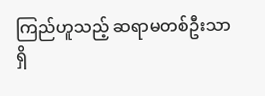ကြည်ဟူသည့် ဆရာမတစ်ဦးသာရှိ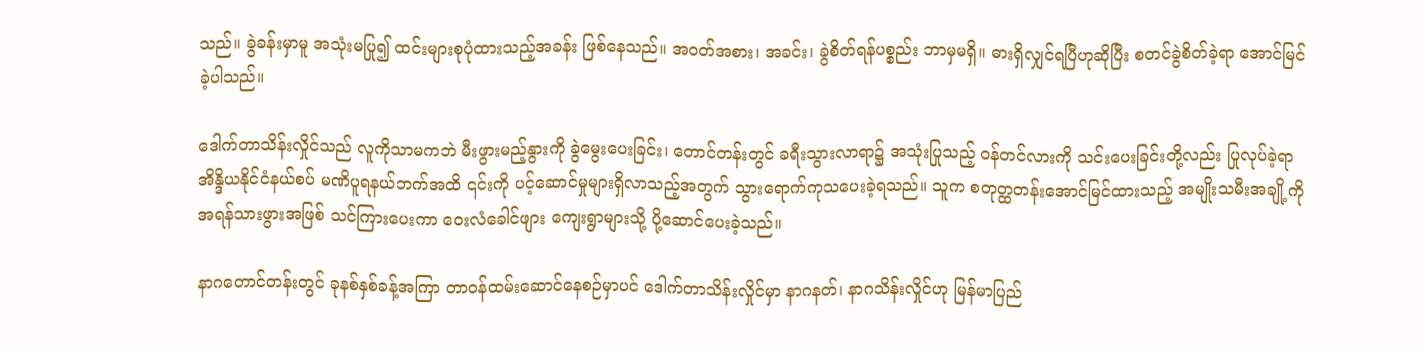သည်။ ခွဲခန်းမှာမူ အသုံးမပြု၍ ထင်းများစုပုံထားသည့်အခန်း ဖြစ်နေသည်။ အ၀တ်အစား၊ အခင်း၊ ခွဲစိတ်ရန်ပစ္စည်း ဘာမှမရှိ။ ဓားရှိလျှင်ရပြီဟုဆိုပြီး စတင်ခွဲစိတ်ခဲ့ရာ အောင်မြင်ခဲ့ပါသည်။

ဒေါက်တာသိန်းလှိုင်သည် လူကိုသာမကဘဲ မီးဖွားမည့်နွားကို ခွဲမွေးပေးခြင်း၊ တောင်တန်းတွင် ခရီးသွားလာရာ၌ အသုံးပြုသည့် ၀န်တင်လားကို သင်းပေးခြင်းတို့လည်း ပြုလုပ်ခဲ့ရာ အိန္ဒိယနိုင်ငံနယ်စပ် မဏိပူရနယ်ဘက်အထိ ၎င်းကို ပင့်ဆောင်မှုများရှိလာသည့်အတွက် သွားရောက်ကုသပေးခဲ့ရသည်။ သူက စတုတ္ထတန်းအောင်မြင်ထားသည့် အမျိုးသမီးအချို့ကို အရန်သားဖွားအဖြစ် သင်ကြားပေးကာ ဝေးလံခေါင်ဖျား ကျေးရွာများသို့ ပို့ဆောင်ပေးခဲ့သည်။

နာဂတောင်တန်းတွင် ခုနစ်နှစ်ခန့်အကြာ တာ၀န်ထမ်းဆောင်နေစဉ်မှာပင် ဒေါက်တာသိန်းလှိုင်မှာ နာဂနတ်၊ နာဂသိန်းလှိုင်ဟု မြန်မာပြည်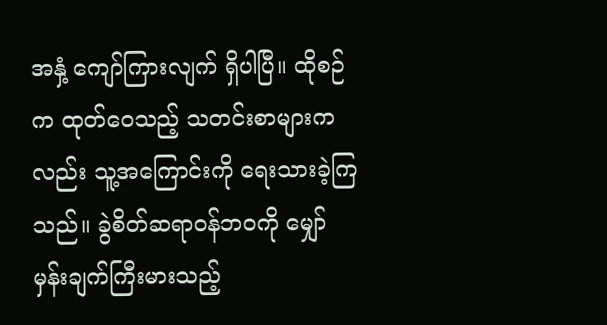အနှံ့ ကျော်ကြားလျက် ရှိပါပြီ။ ထိုစဉ်က ထုတ်ဝေသည့် သတင်းစာများကလည်း သူ့အကြောင်းကို ရေးသားခဲ့ကြသည်။ ခွဲစိတ်ဆရာ၀န်ဘ၀ကို မျှော်မှန်းချက်ကြီးမားသည့်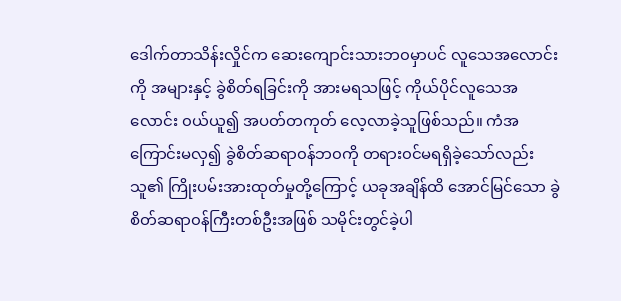ဒေါက်တာသိန်းလှိုင်က ဆေးကျောင်းသားဘ၀မှာပင် လူသေအလောင်းကို အများနှင့် ခွဲစိတ်ရခြင်းကို အားမရသဖြင့် ကိုယ်ပိုင်လူသေအလောင်း ၀ယ်ယူ၍ အပတ်တကုတ် လေ့လာခဲ့သူဖြစ်သည်။ ကံအကြောင်းမလှ၍ ခွဲစိတ်ဆရာ၀န်ဘ၀ကို တရား၀င်မရရှိခဲ့သော်လည်း သူ၏ ကြိုးပမ်းအားထုတ်မှုတို့ကြောင့် ယခုအချိန်ထိ အောင်မြင်သော ခွဲစိတ်ဆရာ၀န်ကြီးတစ်ဦးအဖြစ် သမိုင်းတွင်ခဲ့ပါ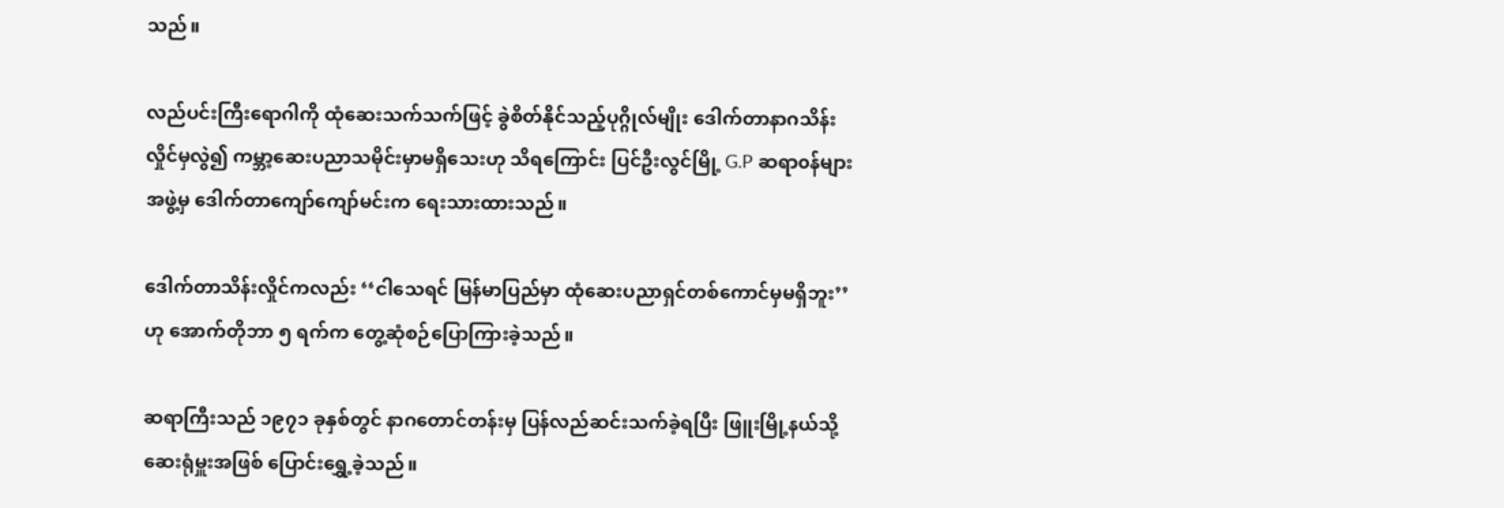သည်။

လည်ပင်းကြီးရောဂါကို ထုံဆေးသက်သက်ဖြင့် ခွဲစိတ်နိုင်သည့်ပုဂ္ဂိုလ်မျိုး ဒေါက်တာနာဂသိန်းလှိုင်မှလွဲ၍ ကမ္ဘာ့ဆေးပညာသမိုင်းမှာမရှိသေးဟု သိရကြောင်း ပြင်ဦးလွင်မြို့ G.P ဆရာ၀န်များအဖွဲ့မှ ဒေါက်တာကျော်ကျော်မင်းက ရေးသားထားသည်။

ဒေါက်တာသိန်းလှိုင်ကလည်း ‘‘ငါသေရင် မြန်မာပြည်မှာ ထုံဆေးပညာရှင်တစ်ကောင်မှမရှိဘူး’’ဟု အောက်တိုဘာ ၅ ရက်က တွေ့ဆုံစဉ်ပြောကြားခဲ့သည်။

ဆရာကြီးသည် ၁၉၇၁ ခုနှစ်တွင် နာဂတောင်တန်းမှ ပြန်လည်ဆင်းသက်ခဲ့ရပြီး ဖြူးမြို့နယ်သို့ ဆေးရုံမှူးအဖြစ် ပြောင်းရွှေ့ခဲ့သည်။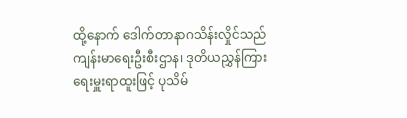ထို့နောက် ဒေါက်တာနာဂသိန်းလှိုင်သည် ကျန်းမာရေးဦးစီးဌာန၊ ဒုတိယညွှန်ကြားရေးမှူးရာထူးဖြင့် ပုသိမ်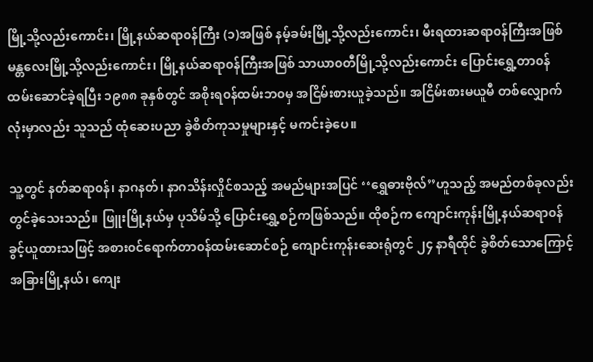မြို့သို့လည်းကောင်း၊ မြို့နယ်ဆရာ၀န်ကြီး (၁)အဖြစ် နမ့်ခမ်းမြို့သို့လည်းကောင်း၊ မီးရထားဆရာ၀န်ကြီးအဖြစ် မန္တလေးမြို့သို့လည်းကောင်း၊ မြို့နယ်ဆရာ၀န်ကြီးအဖြစ် သာယာ၀တီမြို့သို့လည်းကောင်း ပြောင်းရွှေ့တာ၀န်ထမ်းဆောင်ခဲ့ရပြီး ၁၉၈၈ ခုနှစ်တွင် အစိုးရ၀န်ထမ်းဘ၀မှ အငြိမ်းစားယူခဲ့သည်။ အငြိမ်းစားမယူမီ တစ်လျှောက်လုံးမှာလည်း သူသည် ထုံဆေးပညာ ခွဲစိတ်ကုသမှုများနှင့် မကင်းခဲ့ပေ။

သူ့တွင် နတ်ဆရာ၀န်၊ နာဂနတ်၊ နာဂသိန်းလှိုင်စသည့် အမည်များအပြင် ‘‘ရွှေဓားဗိုလ်’’ဟူသည့် အမည်တစ်ခုလည်း တွင်ခဲ့သေးသည်။ ဖြူးမြို့နယ်မှ ပုသိမ်သို့ ပြောင်းရွှေ့စဉ်ကဖြစ်သည်။ ထိုစဉ်က ကျောင်းကုန်းမြို့နယ်ဆရာ၀န် ခွင့်ယူထားသဖြင့် အစား၀င်ရောက်တာ၀န်ထမ်းဆောင်စဉ် ကျောင်းကုန်းဆေးရုံတွင် ၂၄ နာရီထိုင် ခွဲစိတ်သောကြောင့် အခြားမြို့နယ်၊ ကျေး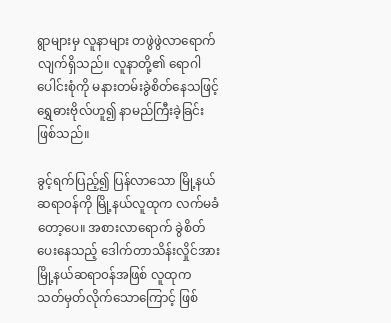ရွာများမှ လူနာများ တဖွဲဖွဲလာရောက်လျက်ရှိသည်။ လူနာတို့၏ ရောဂါပေါင်းစုံကို မနားတမ်းခွဲစိတ်နေသဖြင့် ရွှေဓားဗိုလ်ဟူ၍ နာမည်ကြီးခဲ့ခြင်း ဖြစ်သည်။

ခွင့်ရက်ပြည့်၍ ပြန်လာသော မြို့နယ်ဆရာ၀န်ကို မြို့နယ်လူထုက လက်မခံတော့ပေ။ အစားလာရောက် ခွဲစိတ်ပေးနေသည့် ဒေါက်တာသိန်းလှိုင်အား မြို့နယ်ဆရာ၀န်အဖြစ် လူထုက သတ်မှတ်လိုက်သောကြောင့် ဖြစ်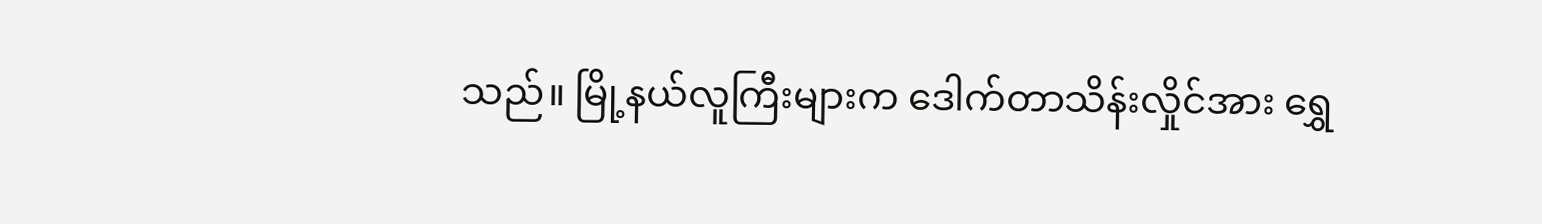သည်။ မြို့နယ်လူကြီးများက ဒေါက်တာသိန်းလှိုင်အား ရွှေ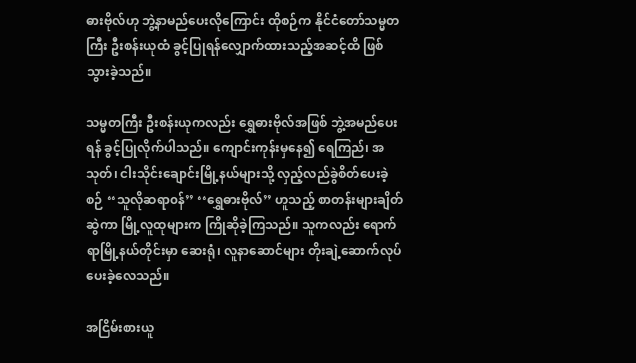ဓားဗိုလ်ဟု ဘွဲ့နာမည်ပေးလိုကြောင်း ထိုစဉ်က နိုင်ငံတော်သမ္မတကြီး ဦးစန်းယုထံ ခွင့်ပြုရန်လျှောက်ထားသည့်အဆင့်ထိ ဖြစ်သွားခဲ့သည်။

သမ္မတကြီး ဦးစန်းယုကလည်း ရွှေဓားဗိုလ်အဖြစ် ဘွဲ့အမည်ပေးရန် ခွင့်ပြုလိုက်ပါသည်။ ကျောင်းကုန်းမှနေ၍ ရေကြည်၊ အသုတ်၊ ငါးသိုင်းချောင်းမြို့နယ်များသို့ လှည့်လည်ခွဲစိတ်ပေးခဲ့စဉ် ‘‘သူလိုဆရာ၀န်’’ ‘‘ရွှေဓားဗိုလ်’’ ဟူသည့် စာတန်းများချိတ်ဆွဲကာ မြို့လူထုများက ကြိုဆိုခဲ့ကြသည်။ သူကလည်း ရောက်ရာမြို့နယ်တိုင်းမှာ ဆေးရုံ၊ လူနာဆောင်များ တိုးချဲ့ဆောက်လုပ်ပေးခဲ့လေသည်။

အငြိမ်းစားယူ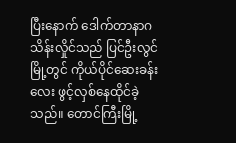ပြီးနောက် ဒေါက်တာနာဂသိန်းလှိုင်သည် ပြင်ဦးလွင်မြို့တွင် ကိုယ်ပိုင်ဆေးခန်းလေး ဖွင့်လှစ်နေထိုင်ခဲ့သည်။ တောင်ကြီးမြို့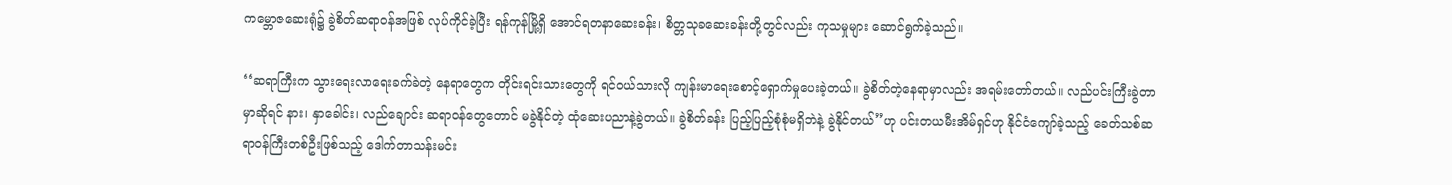ကမ္ဘောဇဆေးရုံ၌ ခွဲစိတ်ဆရာ၀န်အဖြစ် လုပ်ကိုင်ခဲ့ပြီး ရန်ကုန်မြို့ရှိ အောင်ရတနာဆေးခန်း၊ စိတ္တသုခဆေးခန်းတို့တွင်လည်း ကုသမှုများ ဆောင်ရွက်ခဲ့သည်။

‘‘ဆရာကြီးက သွားရေးလာရေးခက်ခဲတဲ့ နေရာတွေက တိုင်းရင်းသားတွေကို ရင်၀ယ်သားလို ကျန်းမာရေးစောင့်ရှောက်မှုပေးခဲ့တယ်။ ခွဲစိတ်တဲ့နေရာမှာလည်း အရမ်းတော်တယ်။ လည်ပင်းကြီးခွဲတာမှာဆိုရင် နား၊ နှာခေါင်း၊ လည်ချောင်း ဆရာ၀န်တွေတောင် မခွဲနိုင်တဲ့ ထုံဆေးပညာနဲ့ခွဲတယ်။ ခွဲစိတ်ခန်း ပြည့်ပြည့်စုံစုံမရှိဘဲနဲ့ ခွဲနိုင်တယ်’’ဟု ပင်းတယမီးအိမ်ရှင်ဟု နိုင်ငံကျော်ခဲ့သည့် ခေတ်သစ်ဆရာ၀န်ကြီးတစ်ဦးဖြစ်သည့် ဒေါက်တာသန်းမင်း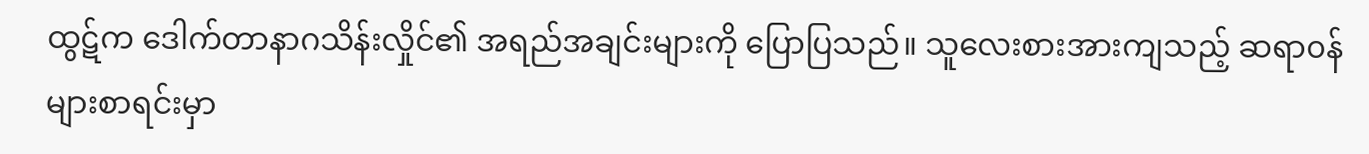ထွဋ်က ဒေါက်တာနာဂသိန်းလှိုင်၏ အရည်အချင်းများကို ပြောပြသည်။ သူလေးစားအားကျသည့် ဆရာ၀န်များစာရင်းမှာ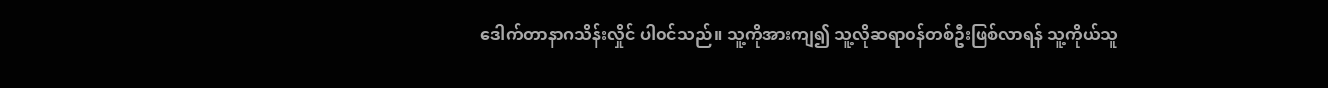ဒေါက်တာနာဂသိန်းလှိုင် ပါ၀င်သည်။ သူ့ကိုအားကျ၍ သူ့လိုဆရာ၀န်တစ်ဦးဖြစ်လာရန် သူ့ကိုယ်သူ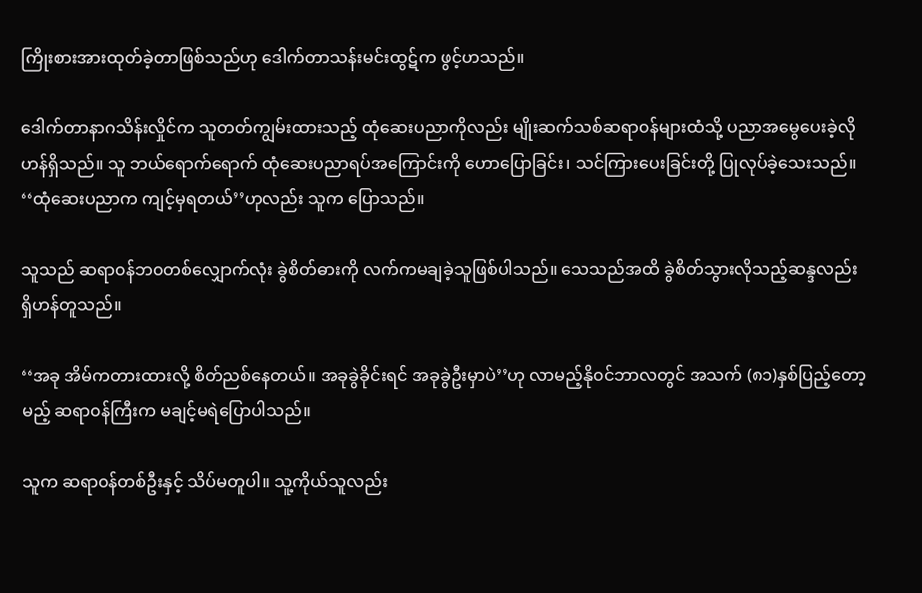ကြိုးစားအားထုတ်ခဲ့တာဖြစ်သည်ဟု ဒေါက်တာသန်းမင်းထွဋ်က ဖွင့်ဟသည်။

ဒေါက်တာနာဂသိန်းလှိုင်က သူတတ်ကျွမ်းထားသည့် ထုံဆေးပညာကိုလည်း မျိုးဆက်သစ်ဆရာ၀န်များထံသို့ ပညာအမွေပေးခဲ့လိုဟန်ရှိသည်။ သူ ဘယ်ရောက်ရောက် ထုံဆေးပညာရပ်အကြောင်းကို ဟောပြောခြင်း၊ သင်ကြားပေးခြင်းတို့ ပြုလုပ်ခဲ့သေးသည်။ ‘‘ထုံဆေးပညာက ကျင့်မှရတယ်’’ဟုလည်း သူက ပြောသည်။

သူသည် ဆရာ၀န်ဘ၀တစ်လျှောက်လုံး ခွဲစိတ်ဓားကို လက်ကမချခဲ့သူဖြစ်ပါသည်။ သေသည်အထိ ခွဲစိတ်သွားလိုသည့်ဆန္ဒလည်း ရှိဟန်တူသည်။

‘‘အခု အိမ်ကတားထားလို့ စိတ်ညစ်နေတယ်။ အခုခွဲခိုင်းရင် အခုခွဲဦးမှာပဲ’’ဟု လာမည့်နို၀င်ဘာလတွင် အသက် (၈၁)နှစ်ပြည့်တော့မည့် ဆရာ၀န်ကြီးက မချင့်မရဲပြောပါသည်။

သူက ဆရာ၀န်တစ်ဦးနှင့် သိပ်မတူပါ။ သူ့ကိုယ်သူလည်း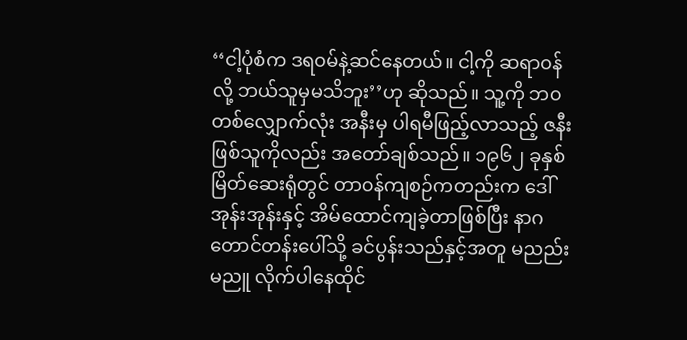‘‘ငါ့ပုံစံက ဒရ၀မ်နဲ့ဆင်နေတယ်။ ငါ့ကို ဆရာ၀န်လို့ ဘယ်သူမှမသိဘူး’’ဟု ဆိုသည်။ သူ့ကို ဘ၀တစ်လျှောက်လုံး အနီးမှ ပါရမီဖြည့်လာသည့် ဇနီးဖြစ်သူကိုလည်း အတော်ချစ်သည်။ ၁၉၆၂ ခုနှစ် မြိတ်ဆေးရုံတွင် တာ၀န်ကျစဉ်ကတည်းက ဒေါ်အုန်းအုန်းနှင့် အိမ်ထောင်ကျခဲ့တာဖြစ်ပြီး နာဂတောင်တန်းပေါ်သို့ ခင်ပွန်းသည်နှင့်အတူ မညည်းမညူ လိုက်ပါနေထိုင်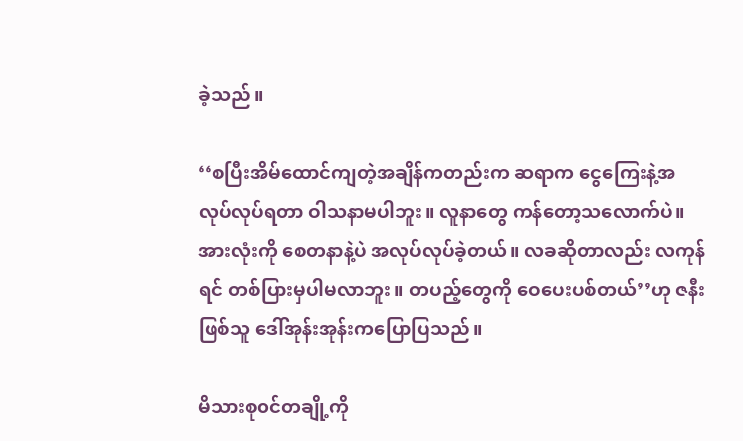ခဲ့သည်။

‘‘စပြီးအိမ်ထောင်ကျတဲ့အချိန်ကတည်းက ဆရာက ငွေကြေးနဲ့အလုပ်လုပ်ရတာ ဝါသနာမပါဘူး။ လူနာတွေ ကန်တော့သလောက်ပဲ။ အားလုံးကို စေတနာနဲ့ပဲ အလုပ်လုပ်ခဲ့တယ်။ လခဆိုတာလည်း လကုန်ရင် တစ်ပြားမှပါမလာဘူး။ တပည့်တွေကို ဝေပေးပစ်တယ်’’ဟု ဇနီးဖြစ်သူ ဒေါ်အုန်းအုန်းကပြောပြသည်။

မိသားစု၀င်တချို့ကို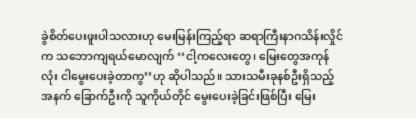ခွဲစိတ်ပေးဖူးပါသလားဟု မေးမြန်းကြည့်ရာ ဆရာကြီးနာဂသိန်းလှိုင်က သဘောကျရယ်မောလျက် ‘‘ငါ့ကလေးတွေ၊ မြေးတွေအကုန်လုံး ငါမွေးပေးခဲ့တာကွ’’ဟု ဆိုပါသည်။ သားသမီးခုနစ်ဦးရှိသည့်အနက် ခြောက်ဦးကို သူကိုယ်တိုင် မွေးပေးခဲ့ခြင်းဖြစ်ပြီး မြေး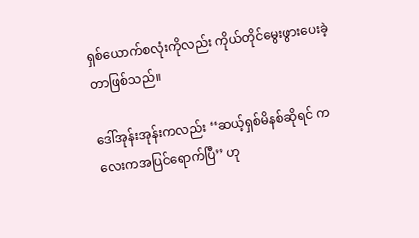ရှစ်ယောက်စလုံးကိုလည်း ကိုယ်တိုင်မွေးဖွားပေးခဲ့တာဖြစ်သည်။

ဒေါ်အုန်းအုန်းကလည်း ‘‘ဆယ့်ရှစ်မိနစ်ဆိုရင် ကလေးကအပြင်ရောက်ပြီ’’ ဟု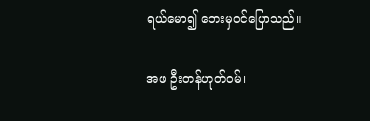ရယ်မော၍ ဘေးမှ၀င်ပြောသည်။

အဖ ဦးတန်ဟုတ်၀မ်၊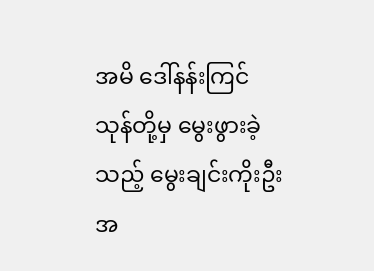အမိ ဒေါ်နန်းကြင်သုန်တို့မှ မွေးဖွားခဲ့သည့် မွေးချင်းကိုးဦးအ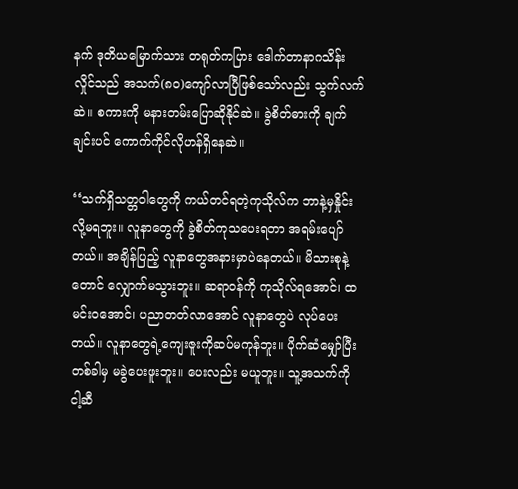နက် ဒုတိယမြောက်သား တရုတ်ကပြား ဒေါက်တာနာဂသိန်းလှိုင်သည် အသက်(၈၀)ကျော်လာပြီဖြစ်သော်လည်း သွက်လက်ဆဲ။ စကားကို မနားတမ်းပြောဆိုနိုင်ဆဲ။ ခွဲစိတ်ဓားကို ချက်ချင်းပင် ကောက်ကိုင်လိုဟန်ရှိနေဆဲ။

‘‘သက်ရှိသတ္တဝါတွေကို ကယ်တင်ရတဲ့ကုသိုလ်က ဘာနဲ့မှနှိုင်းလို့မရဘူး။ လူနာတွေကို ခွဲစိတ်ကုသပေးရတာ အရမ်းပျော်တယ်။ အချိန်ပြည့် လူနာတွေအနားမှာပဲနေတယ်။ မိသားစုနဲ့တောင် လျှောက်မသွားဘူး။ ဆရာ၀န်ကို ကုသိုလ်ရအောင်၊ ထမင်းဝအောင်၊ ပညာတတ်လာအောင် လူနာတွေပဲ လုပ်ပေးတယ်။ လူနာတွေရဲ့ကျေးဇူးကိုဆပ်မကုန်ဘူး။ ပိုက်ဆံမျှော်ပြီး တစ်ခါမှ မခွဲပေးဖူးဘူး။ ပေးလည်း မယူဘူး။ သူ့အသက်ကို ငါ့ဆီ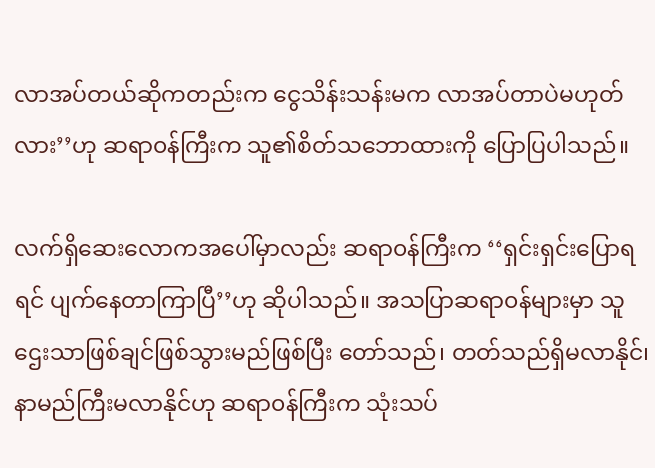လာအပ်တယ်ဆိုကတည်းက ငွေသိန်းသန်းမက လာအပ်တာပဲမဟုတ်လား’’ဟု ဆရာ၀န်ကြီးက သူ၏စိတ်သဘောထားကို ပြောပြပါသည်။

လက်ရှိဆေးလောကအပေါ်မှာလည်း ဆရာ၀န်ကြီးက ‘‘ရှင်းရှင်းပြောရရင် ပျက်နေတာကြာပြီ’’ဟု ဆိုပါသည်။ အသပြာဆရာ၀န်များမှာ သူဌေးသာဖြစ်ချင်ဖြစ်သွားမည်ဖြစ်ပြီး တော်သည်၊ တတ်သည်ရှိမလာနိုင်၊ နာမည်ကြီးမလာနိုင်ဟု ဆရာ၀န်ကြီးက သုံးသပ်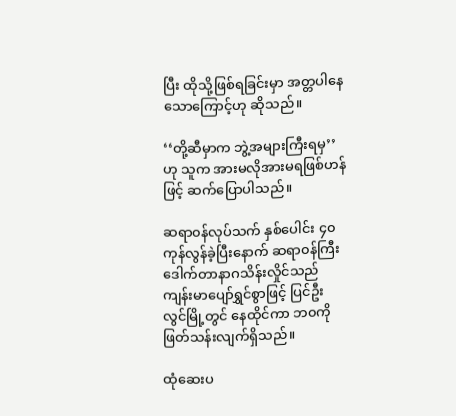ပြီး ထိုသို့ဖြစ်ရခြင်းမှာ အတ္တပါနေသောကြောင့်ဟု ဆိုသည်။

‘‘တို့ဆီမှာက ဘွဲ့အများကြီးရမှ’’ဟု သူက အားမလိုအားမရဖြစ်ဟန်ဖြင့် ဆက်ပြောပါသည်။

ဆရာ၀န်လုပ်သက် နှစ်ပေါင်း ၄၀ ကုန်လွန်ခဲ့ပြီးနောက် ဆရာ၀န်ကြီး ဒေါက်တာနာဂသိန်းလှိုင်သည် ကျန်းမာပျော်ရွှင်စွာဖြင့် ပြင်ဦးလွင်မြို့တွင် နေထိုင်ကာ ဘ၀ကိုဖြတ်သန်းလျက်ရှိသည်။

ထုံဆေးပ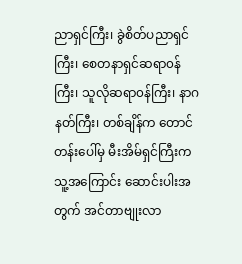ညာရှင်ကြီး၊ ခွဲစိတ်ပညာရှင်ကြီး၊ စေတနာရှင်ဆရာ၀န်ကြီး၊ သူလိုဆရာ၀န်ကြီး၊ နာဂနတ်ကြီး၊ တစ်ချိန်က တောင်တန်းပေါ်မှ မီးအိမ်ရှင်ကြီးက သူ့အကြောင်း ဆောင်းပါးအတွက် အင်တာဗျုးလာ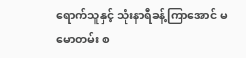ရောက်သူနှင့် သုံးနာရီခန့်ကြာအောင် မမောတမ်း စ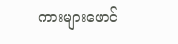ကားများဖောင်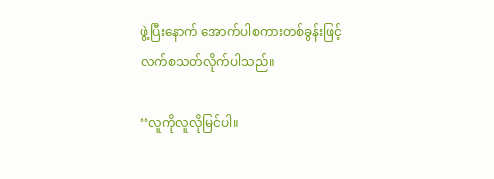ဖွဲ့ပြီးနောက် အောက်ပါစကားတစ်ခွန်းဖြင့် လက်စသတ်လိုက်ပါသည်။

‘‘လူကိုလူလိုမြင်ပါ။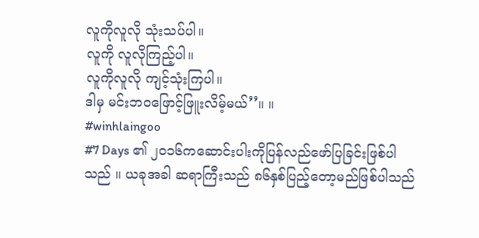လူကိုလူလို သုံးသပ်ပါ။
လူကို လူလိုကြည့်ပါ။
လူကိုလူလို ကျင့်သုံးကြပါ။
ဒါမှ မင်းဘဝဖြောင့်ဖြူးလိမ့်မယ်’’။ ။
#winhlaingoo
#7 Days ၏ ၂၀၁၆ကဆောင်းပါးကိုပြန်လည်ဖော်ပြခြင်းဖြစ်ပါသည် ။ ယခုအခါ ဆရာကြီးသည် ၈၆နှစ်ပြည့်တော့မည်ဖြစ်ပါသည်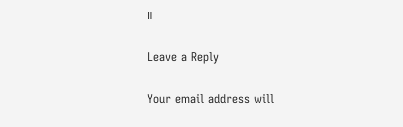။

Leave a Reply

Your email address will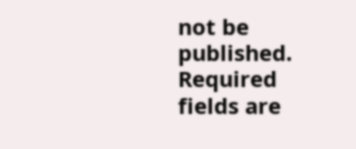not be published. Required fields are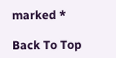marked *

Back To Top